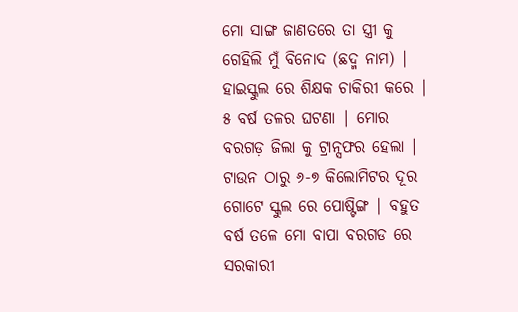ମୋ ସାଙ୍ଗ ଜାଣତରେ ତା ସ୍ତ୍ରୀ କୁ ଗେହିଲି ମୁଁ ବିନୋଦ (ଛଦ୍ମ ନାମ) | ହାଇସ୍କୁଲ ରେ ଶିକ୍ଷକ ଚାକିରୀ କରେ | ୫ ବର୍ଷ ତଳର ଘଟଣା | ମୋର ବରଗଡ଼ ଜିଲା କୁ ଟ୍ରାନ୍ସଫର ହେଲା | ଟାଉନ ଠାରୁ ୬-୭ କିଲୋମିଟର ଦୂର ଗୋଟେ ସ୍କୁଲ ରେ ପୋଷ୍ଟିଙ୍ଗ | ବହୁତ ବର୍ଷ ତଳେ ମୋ ବାପା ବରଗଡ ରେ ସରକାରୀ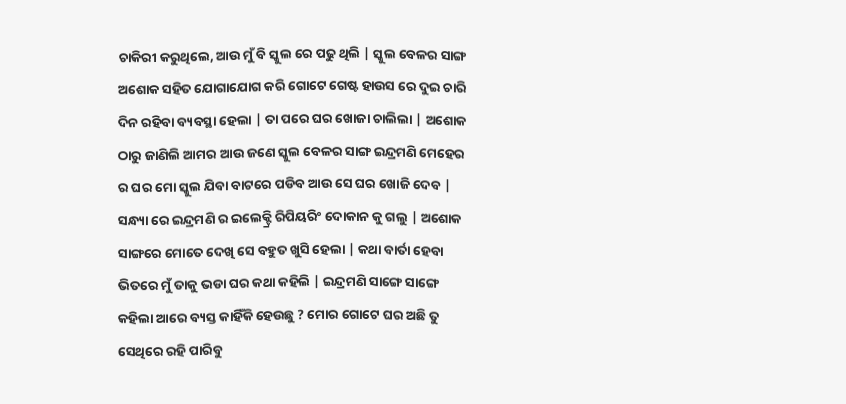ଚାକିରୀ କରୁଥିଲେ, ଆଉ ମୁଁ ବି ସ୍କୁଲ ରେ ପଢୁ ଥିଲି | ସ୍କୁଲ ବେଳର ସାଙ୍ଗ ଅଶୋକ ସହିତ ଯୋଗାଯୋଗ କରି ଗୋଟେ ଗେଷ୍ଟ ହାଉସ ରେ ଦୁଇ ଚାରି ଦିନ ରହିବା ବ୍ୟବସ୍ଥା ହେଲା | ତା ପରେ ଘର ଖୋଜା ଚାଲିଲା | ଅଶୋକ ଠାରୁ ଜାଣିଲି ଆମର ଆଉ ଜଣେ ସ୍କୁଲ ବେଳର ସାଙ୍ଗ ଇନ୍ଦ୍ରମଣି ମେହେର ର ଘର ମୋ ସ୍କୁଲ ଯିବା ବାଟରେ ପଡିବ ଆଉ ସେ ଘର ଖୋଜି ଦେବ | ସନ୍ଧ୍ୟା ରେ ଇନ୍ଦ୍ରମଣି ର ଇଲେକ୍ଟ୍ରି ରିପିୟରିଂ ଦୋକାନ କୁ ଗଲୁ | ଅଶୋକ ସାଙ୍ଗରେ ମୋତେ ଦେଖି ସେ ବହୁତ ଖୁସି ହେଲା | କଥା ବାର୍ତା ହେବା ଭିତରେ ମୁଁ ତାକୁ ଭଡା ଘର କଥା କହିଲି | ଇନ୍ଦ୍ରମଣି ସାଙ୍ଗେ ସାଙ୍ଗେ କହିଲା ଆରେ ବ୍ୟସ୍ତ କାହିଁକି ହେଉଛୁ ? ମୋର ଗୋଟେ ଘର ଅଛି ତୁ ସେଥିରେ ରହି ପାରିବୁ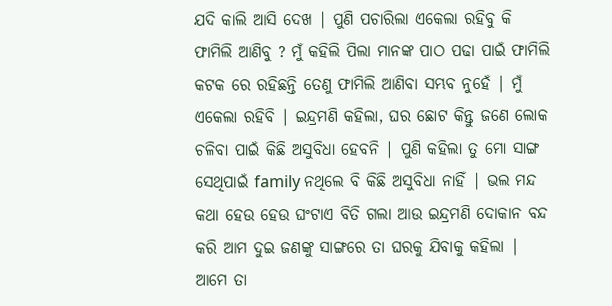ଯଦି କାଲି ଆସି ଦେଖ | ପୁଣି ପଚାରିଲା ଏକେଲା ରହିବୁ କି ଫାମିଲି ଆଣିବୁ ? ମୁଁ କହିଲି ପିଲା ମାନଙ୍କ ପାଠ ପଢା ପାଇଁ ଫାମିଲି କଟକ ରେ ରହିଛନ୍ତି ତେଣୁ ଫାମିଲି ଆଣିବା ସମ୍ଭବ ନୁହେଁ | ମୁଁ ଏକେଲା ରହିବି | ଇନ୍ଦ୍ରମଣି କହିଲା, ଘର ଛୋଟ କିନ୍ତୁ ଜଣେ ଲୋକ ଚଳିବା ପାଇଁ କିଛି ଅସୁବିଧା ହେବନି | ପୁଣି କହିଲା ତୁ ମୋ ସାଙ୍ଗ ସେଥିପାଇଁ family ନଥିଲେ ବି କିଛି ଅସୁବିଧା ନାହିଁ | ଭଲ ମନ୍ଦ କଥା ହେଉ ହେଉ ଘଂଟାଏ ବିତି ଗଲା ଆଉ ଇନ୍ଦ୍ରମଣି ଦୋକାନ ବନ୍ଦ କରି ଆମ ଦୁଇ ଜଣଙ୍କୁ ସାଙ୍ଗରେ ତା ଘରକୁ ଯିବାକୁ କହିଲା | ଆମେ ତା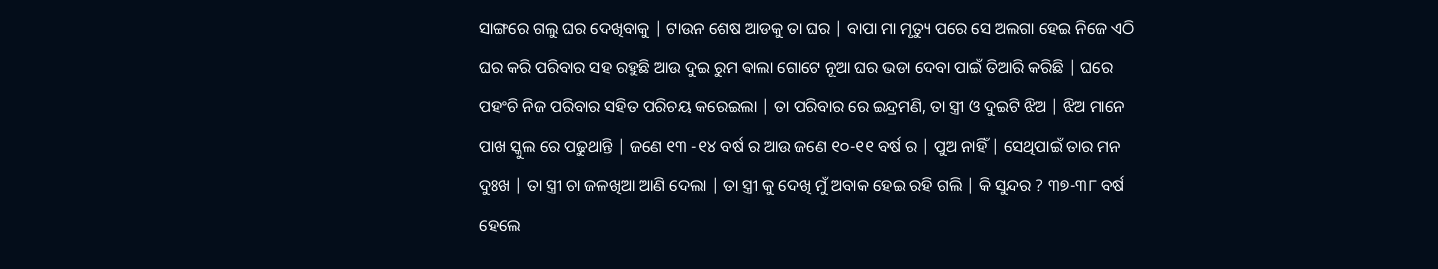ସାଙ୍ଗରେ ଗଲୁ ଘର ଦେଖିବାକୁ | ଟାଉନ ଶେଷ ଆଡକୁ ତା ଘର | ବାପା ମା ମୃତ୍ୟୁ ପରେ ସେ ଅଲଗା ହେଇ ନିଜେ ଏଠି ଘର କରି ପରିବାର ସହ ରହୁଛି ଆଉ ଦୁଇ ରୁମ ଵାଲା ଗୋଟେ ନୂଆ ଘର ଭଡା ଦେବା ପାଇଁ ତିଆରି କରିଛି | ଘରେ ପହଂଚି ନିଜ ପରିବାର ସହିତ ପରିଚୟ କରେଇଲା | ତା ପରିବାର ରେ ଇନ୍ଦ୍ରମଣି, ତା ସ୍ତ୍ରୀ ଓ ଦୁଇଟି ଝିଅ | ଝିଅ ମାନେ ପାଖ ସ୍କୁଲ ରେ ପଢୁଥାନ୍ତି | ଜଣେ ୧୩ -୧୪ ବର୍ଷ ର ଆଉ ଜଣେ ୧୦-୧୧ ବର୍ଷ ର | ପୁଅ ନାହିଁ | ସେଥିପାଇଁ ତାର ମନ ଦୁଃଖ | ତା ସ୍ତ୍ରୀ ଚା ଜଳଖିଆ ଆଣି ଦେଲା | ତା ସ୍ତ୍ରୀ କୁ ଦେଖି ମୁଁ ଅବାକ ହେଇ ରହି ଗଲି | କି ସୁନ୍ଦର ? ୩୭-୩୮ ବର୍ଷ ହେଲେ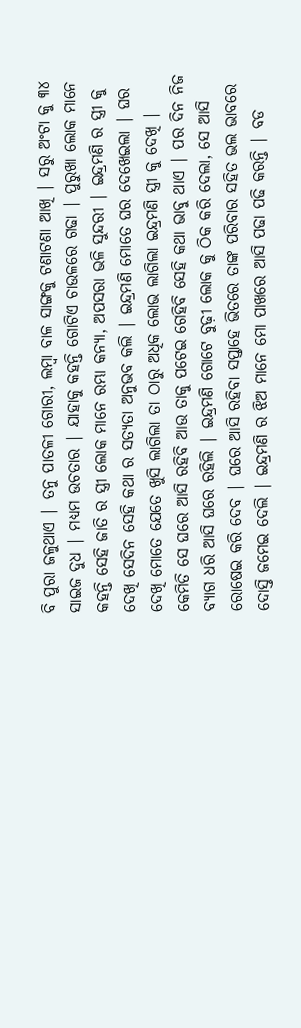ବି ପୁରା ଜଳୁଥାଏ | ତନୁ ପାତଳୀ ଗୋରୀ, ଲମ୍ବା ବାଳ ସାଙ୍ଗକୁ ଟଣାଟଣା ଆଖି | ସରୁ ଅଂଟା କୁ ୩୪ ସାଇଜ ଦୁଧ | ମଧ୍ୟମ ଉଚତାର | ଯାହାକୁ କହନ୍ତି ଗୋଟିଏ ଚାଉଳରେ ଗଢା | ପୁରୁଖା ଲୋକ ମାନେ କହନ୍ତି ସେହି ଜାତି ର ସ୍ତ୍ରୀ ଲୋକ ମାନେ ରମ୍ଭା କନ୍ୟା, ଅପସରା ଭଳି ସୁନ୍ଦରୀ | ଇନ୍ଦ୍ରମଣି ର ସ୍ତ୍ରୀ କୁ ଦେଖି ସେଦିନ ସେହି କଥା ର ସତ୍ୟତା ଅନୁଭବ କଲି | ଇନ୍ଦ୍ରମଣି ମୋତେ ଘର ଦେଖେଇଲା | ଘର ଦେଖି ମୋତେ ଯେତେ ଖୁସି ଲାଗିଲା ତା ଠାରୁ ଅଧିକ ଲୋଭ ଲାଗିଲା ଇନ୍ଦ୍ରମଣି ସ୍ତ୍ରୀ କୁ ଦେଖି | କେମିତି ସେ ଘରେ ଆସି ରହିବି ଆଉ ତାକୁ ପଟେଇ ଗେହିବି ସେହି କଥା ଭାବୁ ଥାଏ | ପର ଦିନ ନିଜ ବ୍ୟାଗ ଧରି ଆସି ଘରେ ରହିଲି | ଇନ୍ଦ୍ରମଣି ଗୋଟେ ବୁଢ଼ୀ ଲୋକ କୁ ଠିକ କରି ଦେଲା, ସେ ଆସି ରୋଷେଇ କରି ଦେବ | ଘରେ ଆସି ରହିବା ସପ୍ତାହେ ଭିତରେ ତାଙ୍କ ପରିବାର ସହିତ ଭଲ ଭାବରେ ଦୋସ୍ତି ଜମେଇ ଦେଲି | ଇନ୍ଦ୍ରମଣି ର ଝିଅ ମାନେ ମୋ ପାଖରେ ଆସି ପଢା ପଢି କରନ୍ତି | ବଡ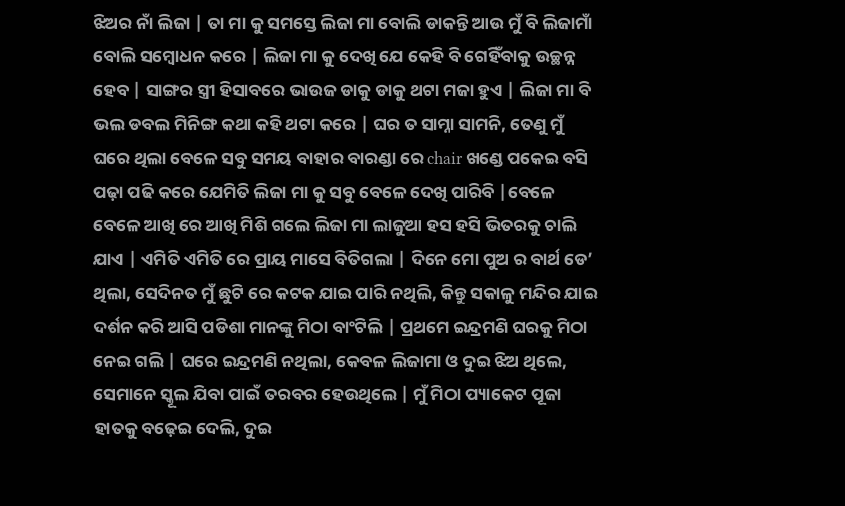ଝିଅର ନାଁ ଲିଜା | ତା ମା କୁ ସମସ୍ତେ ଲିଜା ମା ବୋଲି ଡାକନ୍ତି ଆଉ ମୁଁ ବି ଲିଜାମାଁ ବୋଲି ସମ୍ବୋଧନ କରେ | ଲିଜା ମା କୁ ଦେଖି ଯେ କେହି ବି ଗେହିଁବାକୁ ଉଚ୍ଛନ୍ନ ହେବ | ସାଙ୍ଗର ସ୍ତ୍ରୀ ହିସାବରେ ଭାଉଜ ଡାକୁ ଡାକୁ ଥଟା ମଜା ହୁଏ | ଲିଜା ମା ବି ଭଲ ଡବଲ ମିନିଙ୍ଗ କଥା କହି ଥଟା କରେ | ଘର ତ ସାମ୍ନା ସାମନି, ତେଣୁ ମୁଁ ଘରେ ଥିଲା ବେଳେ ସବୁ ସମୟ ବାହାର ବାରଣ୍ଡା ରେ chair ଖଣ୍ଡେ ପକେଇ ବସି ପଢ଼ା ପଢି କରେ ଯେମିତି ଲିଜା ମା କୁ ସବୁ ବେଳେ ଦେଖି ପାରିବି |ବେଳେ ବେଳେ ଆଖି ରେ ଆଖି ମିଶି ଗଲେ ଲିଜା ମା ଲାଜୁଆ ହସ ହସି ଭିତରକୁ ଚାଲି ଯାଏ | ଏମିତି ଏମିତି ରେ ପ୍ରାୟ ମାସେ ବିତିଗଲା | ଦିନେ ମୋ ପୁଅ ର ବାର୍ଥ ଡେ’ ଥିଲା, ସେଦିନତ ମୁଁ ଛୁଟି ରେ କଟକ ଯାଇ ପାରି ନଥିଲି, କିନ୍ତୁ ସକାଳୁ ମନ୍ଦିର ଯାଇ ଦର୍ଶନ କରି ଆସି ପଡିଶା ମାନଙ୍କୁ ମିଠା ବାଂଟିଲି | ପ୍ରଥମେ ଇନ୍ଦ୍ରମଣି ଘରକୁ ମିଠା ନେଇ ଗଲି | ଘରେ ଇନ୍ଦ୍ରମଣି ନଥିଲା, କେବଳ ଲିଜାମା ଓ ଦୁଇ ଝିଅ ଥିଲେ, ସେମାନେ ସ୍କୂଲ ଯିବା ପାଇଁ ତରବର ହେଉଥିଲେ | ମୁଁ ମିଠା ପ୍ୟାକେଟ ପୂଜା ହାତକୁ ବଢ଼େଇ ଦେଲି, ଦୁଇ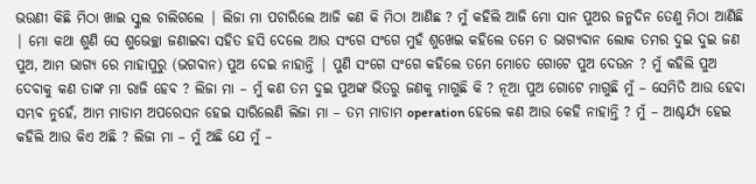ଭଉଣୀ କିଛି ମିଠା ଖାଇ ସ୍କୁଲ ଚାଲିଗଲେ | ଲିଜା ମା ପଚାରିଲେ ଆଜି କଣ କି ମିଠା ଆଣିଛ ? ମୁଁ କହିଲି ଆଜି ମୋ ସାନ ପୁଅର ଜନ୍ମଦିନ ତେଣୁ ମିଠା ଆଣିଛି | ମୋ କଥା ଶୁଣି ସେ ଶୁଭେଚ୍ଛା ଜଣାଇବା ସହିତ ହସି ଦେଲେ ଆଉ ସଂଗେ ସଂଗେ ମୁହଁ ଶୁଖେଇ କହିଲେ ତମେ ତ ଭାଗ୍ୟବାନ ଲୋକ ତମର ଦୁଇ ଦୁଇ ଜଣ ପୁଅ, ଆମ ଭାଗ୍ୟ ରେ ମାହାପୁରୁ (ଭଗବାନ) ପୁଅ ଦେଇ ନାହାନ୍ତି | ପୁଣି ସଂଗେ ସଂଗେ କହିଲେ ତମେ ମୋତେ ଗୋଟେ ପୁଅ ଦେଉନ ? ମୁଁ କହିଲି ପୁଅ ଦେବାକୁ କଣ ତାଙ୍କ ମା ରାଜି ହେବ ? ଲିଜା ମା – ମୁଁ କଣ ତମ ଦୁଇ ପୁଅଙ୍କ ଭିତରୁ ଜଣକୁ ମାଗୁଛି କି ? ନୂଆ ପୁଅ ଗୋଟେ ମାଗୁଛି ମୁଁ – ସେମିତି ଆଉ ହେବା ସମ୍ଭବ ନୁହେଁ, ଆମ ମାଡାମ ଅପରେସନ ହେଇ ସାରିଲେଣି ଲିଜା ମା – ତମ ମାଡାମ operation ହେଲେ କଣ ଆଉ କେହି ନାହାନ୍ତି ? ମୁଁ – ଆଶ୍ଚର୍ଯ୍ୟ ହେଇ କହିଲି ଆଉ କିଏ ଅଛି ? ଲିଜା ମା – ମୁଁ ଅଛି ଯେ ମୁଁ –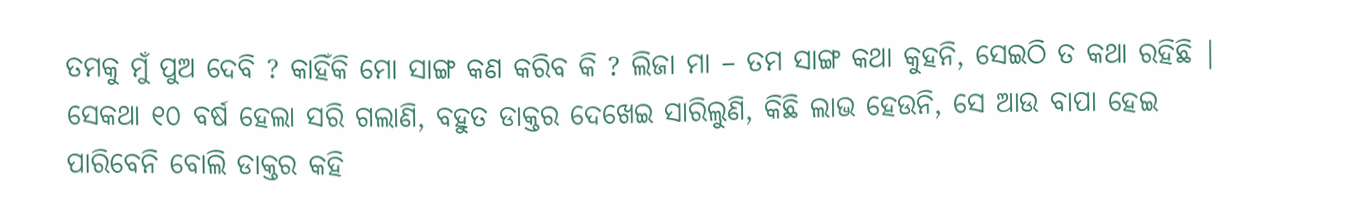ତମକୁ ମୁଁ ପୁଅ ଦେବି ? କାହିଁକି ମୋ ସାଙ୍ଗ କଣ କରିବ କି ? ଲିଜା ମା – ତମ ସାଙ୍ଗ କଥା କୁହନି, ସେଇଠି ତ କଥା ରହିଛି | ସେକଥା ୧୦ ବର୍ଷ ହେଲା ସରି ଗଲାଣି, ବହୁତ ଡାକ୍ତର ଦେଖେଇ ସାରିଲୁଣି, କିଛି ଲାଭ ହେଉନି, ସେ ଆଉ ବାପା ହେଇ ପାରିବେନି ବୋଲି ଡାକ୍ତର କହି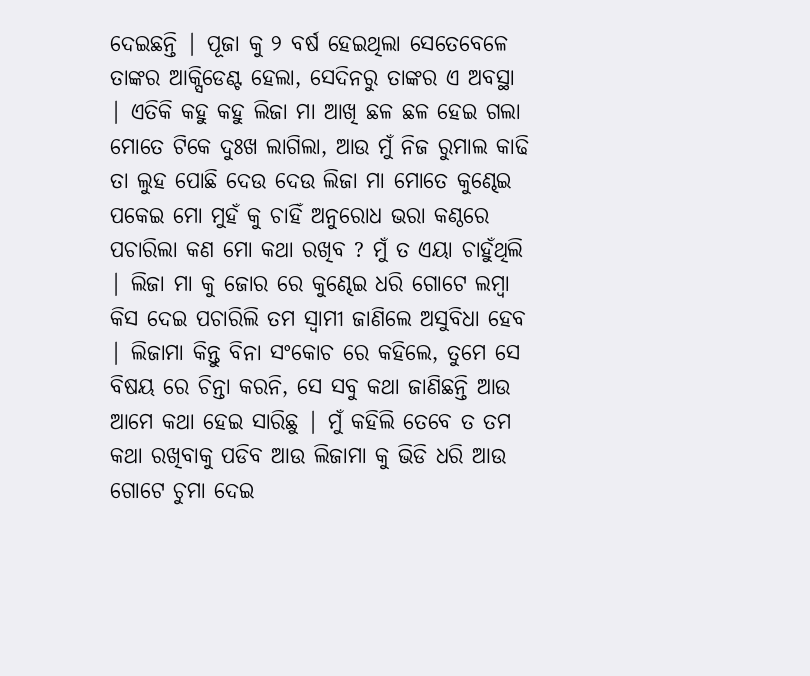ଦେଇଛନ୍ତି | ପୂଜା କୁ ୨ ବର୍ଷ ହେଇଥିଲା ସେତେବେଳେ ତାଙ୍କର ଆକ୍ସିଡେଣ୍ଟ ହେଲା, ସେଦିନରୁ ତାଙ୍କର ଏ ଅବସ୍ଥା | ଏତିକି କହୁ କହୁ ଲିଜା ମା ଆଖି ଛଳ ଛଳ ହେଇ ଗଲା ମୋତେ ଟିକେ ଦୁଃଖ ଲାଗିଲା, ଆଉ ମୁଁ ନିଜ ରୁମାଲ କାଢି ତା ଲୁହ ପୋଛି ଦେଉ ଦେଉ ଲିଜା ମା ମୋତେ କୁଣ୍ଢେଇ ପକେଇ ମୋ ମୁହଁ କୁ ଚାହିଁ ଅନୁରୋଧ ଭରା କଣ୍ଠରେ ପଚାରିଲା କଣ ମୋ କଥା ରଖିବ ? ମୁଁ ତ ଏୟା ଚାହୁଁଥିଲି | ଲିଜା ମା କୁ ଜୋର ରେ କୁଣ୍ଢେଇ ଧରି ଗୋଟେ ଲମ୍ବା କିସ ଦେଇ ପଚାରିଲି ତମ ସ୍ୱାମୀ ଜାଣିଲେ ଅସୁବିଧା ହେବ | ଲିଜାମା କିନ୍ତୁ ବିନା ସଂକୋଚ ରେ କହିଲେ, ତୁମେ ସେ ବିଷୟ ରେ ଚିନ୍ତା କରନି, ସେ ସବୁ କଥା ଜାଣିଛନ୍ତି ଆଉ ଆମେ କଥା ହେଇ ସାରିଛୁ | ମୁଁ କହିଲି ତେବେ ତ ତମ କଥା ରଖିବାକୁ ପଡିବ ଆଉ ଲିଜାମା କୁ ଭିଡି ଧରି ଆଉ ଗୋଟେ ଚୁମା ଦେଇ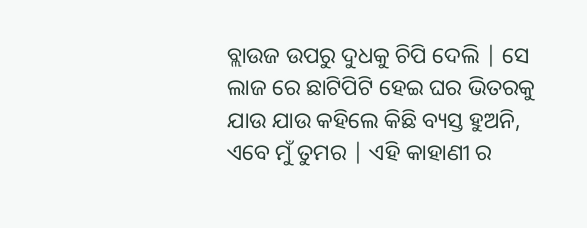ବ୍ଲାଉଜ ଉପରୁ ଦୁଧକୁ ଚିପି ଦେଲି | ସେ ଲାଜ ରେ ଛାଟିପିଟି ହେଇ ଘର ଭିତରକୁ ଯାଉ ଯାଉ କହିଲେ କିଛି ବ୍ୟସ୍ତ ହୁଅନି, ଏବେ ମୁଁ ତୁମର | ଏହି କାହାଣୀ ର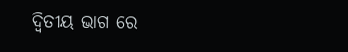ଦ୍ଵିତୀୟ ଭାଗ ରେ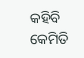କହିବି କେମିତି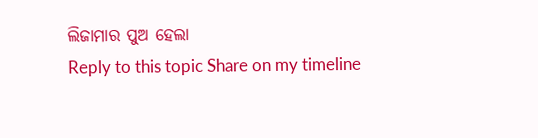ଲିଜାମାର ପୁଅ ହେଲା
Reply to this topic Share on my timeline